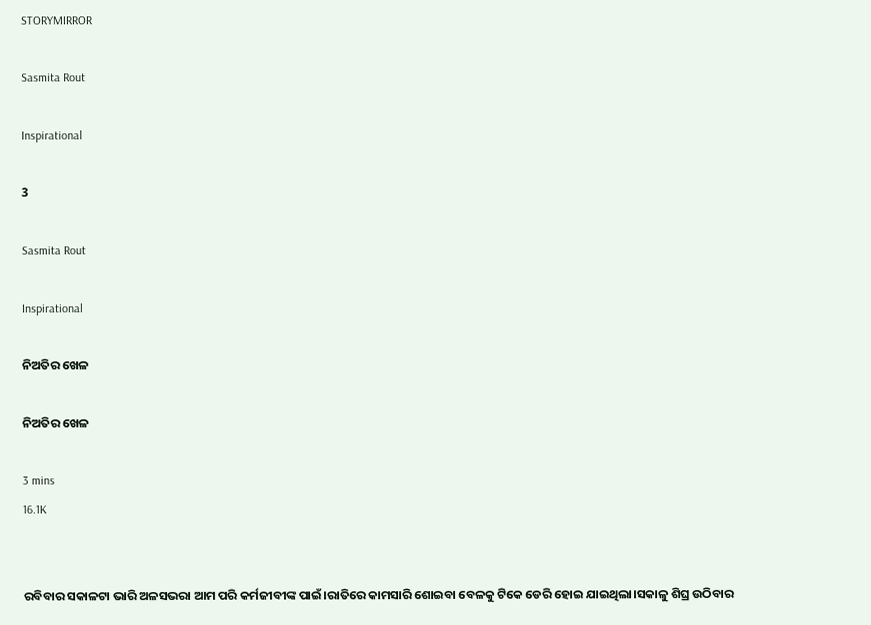STORYMIRROR

Sasmita Rout

Inspirational

3

Sasmita Rout

Inspirational

ନିଅତିର ଖେଳ

ନିଅତିର ଖେଳ

3 mins
16.1K


ରବିବାର ସକାଳଟା ଭାରି ଅଳସଭରା ଆମ ପରି କର୍ମଜୀବୀଙ୍କ ପାଇଁ।ରାତିରେ କାମସାରି ଶୋଇବା ବେଳକୁ ଟିକେ ଡେରି ହୋଇ ଯାଇଥିଲା।ସକାଳୁ ଶିଘ୍ର ଉଠିବାର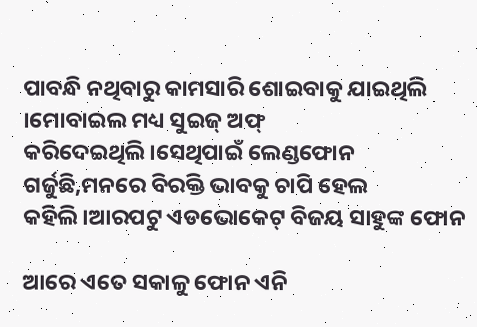ପାବନ୍ଧି ନଥିବାରୁ କାମସାରି ଶୋଇବାକୁ ଯାଇଥିଲି ।ମୋବାଇଲ ମଧ୍ୟ ସୁଇଜ୍ ଅଫ୍ କରିଦେଇଥିଲି।ସେଥିପାଇଁ ଲେଣ୍ଡଫୋନ ଗର୍ଜୁଛି,ମନରେ ବିରକ୍ତି ଭାବକୁ ଚାପି ହେଲ କହିଲି।ଆରପଟୁ ଏଡଭୋକେଟ୍ ବିଜୟ ସାହୁଙ୍କ ଫୋନ

ଆରେ ଏତେ ସକାଳୁ ଫୋନ ଏନି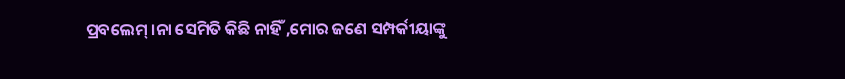ପ୍ରବଲେମ୍ ।ନା ସେମିତି କିଛି ନାହିଁ ,ମୋର ଜଣେ ସମ୍ପର୍କୀୟାଙ୍କୁ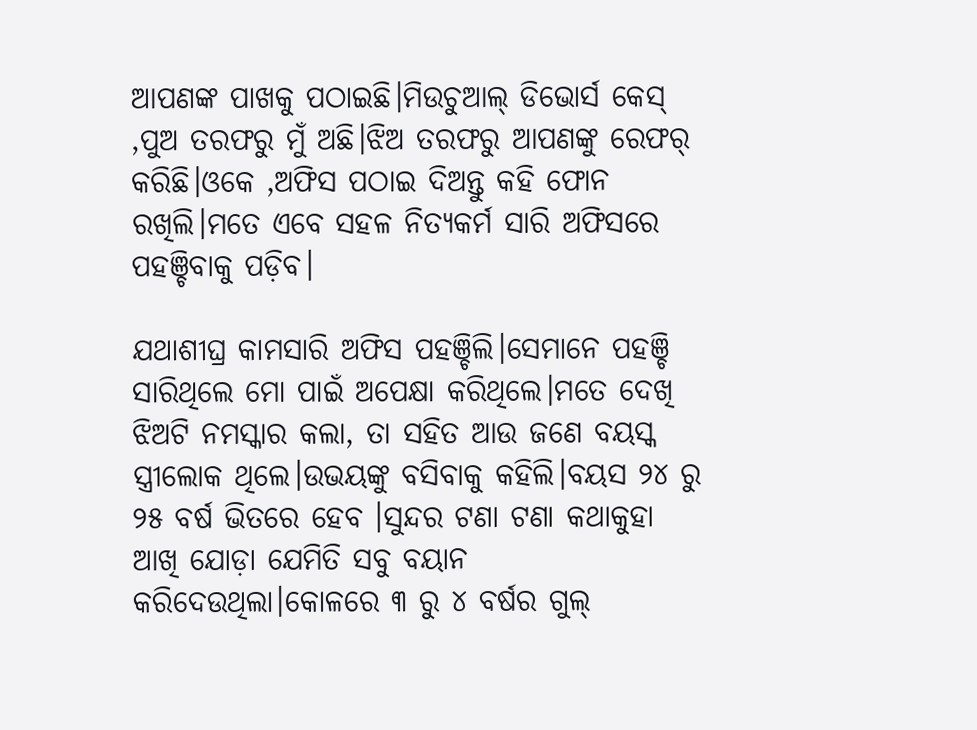ଆପଣଙ୍କ ପାଖକୁ ପଠାଇଛି।ମିଉଚୁଆଲ୍ ଡିଭୋର୍ସ କେସ୍ ,ପୁଅ ତରଫରୁ ମୁଁ ଅଛି।ଝିଅ ତରଫରୁ ଆପଣଙ୍କୁ ରେଫର୍ କରିଛି।ଓକେ ,ଅଫିସ ପଠାଇ ଦିଅନ୍ତୁ କହି ଫୋନ ରଖିଲି।ମତେ ଏବେ ସହଳ ନିତ୍ୟକର୍ମ ସାରି ଅଫିସରେ ପହଞ୍ଚିବାକୁ ପଡ଼ିବ।

ଯଥାଶୀଘ୍ର କାମସାରି ଅଫିସ ପହଞ୍ଚିଲି।ସେମାନେ ପହଞ୍ଚି ସାରିଥିଲେ ମୋ ପାଇଁ ଅପେକ୍ଷା କରିଥିଲେ।ମତେ ଦେଖି ଝିଅଟି ନମସ୍କାର କଲା, ତା ସହିତ ଆଉ ଜଣେ ବୟସ୍କ ସ୍ତ୍ରୀଲୋକ ଥିଲେ।ଉଭୟଙ୍କୁ ବସିବାକୁ କହିଲି।ବୟସ ୨୪ ରୁ ୨୫ ବର୍ଷ ଭିତରେ ହେବ ।ସୁନ୍ଦର ଟଣା ଟଣା କଥାକୁହା ଆଖି ଯୋଡ଼ା ଯେମିତି ସବୁ ବୟାନ କରିଦେଉଥିଲା।କୋଳରେ ୩ ରୁ ୪ ବର୍ଷର ଗୁଲ୍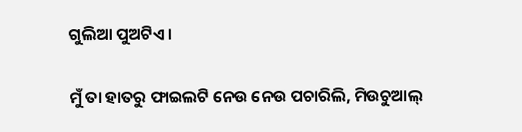ଗୁଲିଆ ପୁଅଟିଏ।

ମୁଁ ତା ହାତରୁ ଫାଇଲଟି ନେଉ ନେଉ ପଚାରିଲି, ମିଉଚୁଆଲ୍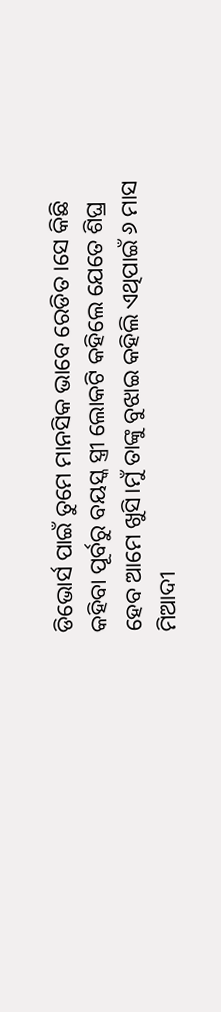ଡିଭୋର୍ସ ପାଇଁ ତୁମେ ମାନସିକ ଭାବେ ରେଡିତ ।ସେ କିଛି କହିବା ପୂର୍ବରୁ ବୟସ୍କ ସ୍ତ୍ରୀ ଲୋକଟି କହିଲେ ଯେତେ ଶିଘ୍ର ହେବ ଆମେ ଖୁସି।ମୁଁ ତାଙ୍କୁ ବୁଝାଇ କହିଲି ଏଥିପାଇଁ ୬ ମାସ ମିଆଦୀ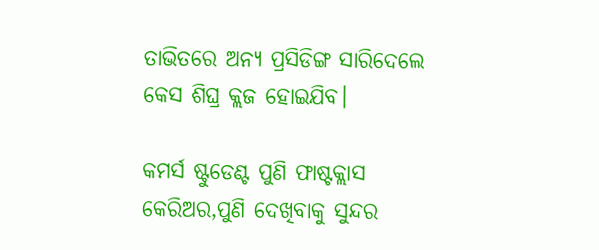ତାଭିତରେ ଅନ୍ୟ ପ୍ରସିଡିଙ୍ଗ ସାରିଦେଲେ କେସ ଶିଘ୍ର କ୍ଲଜ ହୋଇଯିବ।

କମର୍ସ ଷ୍ଟୁଡେଣ୍ଟ ପୁଣି ଫାଷ୍ଟକ୍ଲାସ କେରିଅର,ପୁଣି ଦେଖିବାକୁ ସୁନ୍ଦର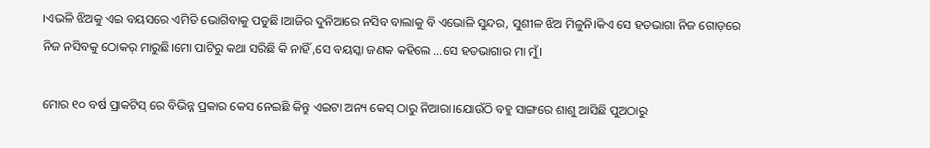।ଏଭଳି ଝିଅକୁ ଏଇ ବୟସରେ ଏମିତି ଭୋଗିବାକୁ ପଡୁଛି।ଆଜିର ଦୁନିଆରେ ନସିବ ବାଲାକୁ ବି ଏଭୋଳି ସୁନ୍ଦର, ସୁଶୀଳ ଝିଅ ମିଳୁନି।କିଏ ସେ ହତଭାଗା ନିଜ ଗୋଡ଼ରେ ନିଜ ନସିବକୁ ଠୋକର୍ ମାରୁଛି।ମୋ ପାଟିରୁ କଥା ସରିଛି କି ନାହିଁ ,ସେ ବୟସ୍କା ଜଣକ କହିଲେ ...ସେ ହତଭାଗାର ମା ମୁଁ।

ମୋର ୧୦ ବର୍ଷ ପ୍ରାକଟିସ୍ ରେ ବିଭିନ୍ନ ପ୍ରକାର କେସ ନେଇଛି କିନ୍ତୁ ଏଇଟା ଅନ୍ୟ କେସ୍ ଠାରୁ ନିଆରା।ଯୋଉଁଠି ବହୁ ସାଙ୍ଗରେ ଶାଶୁ ଆସିଛି ପୁଅଠାରୁ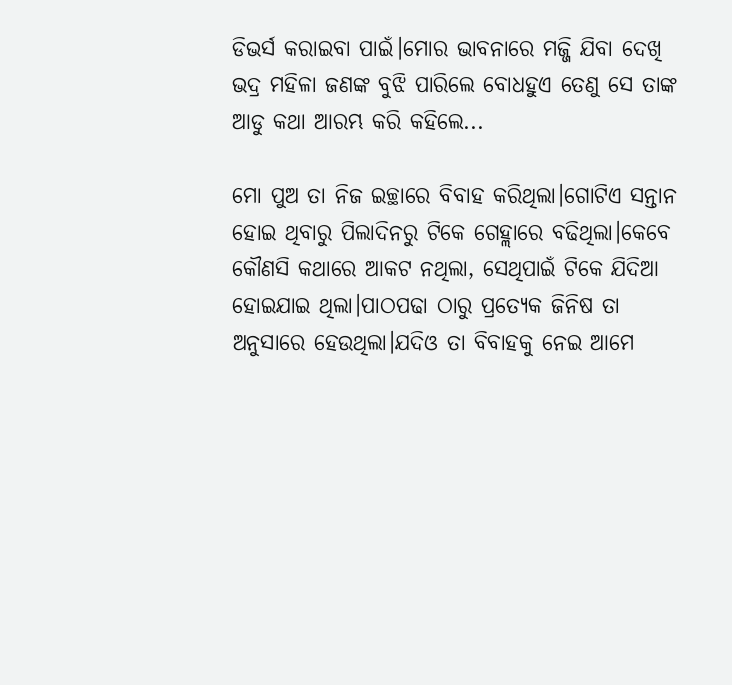ଡିଭର୍ସ କରାଇବା ପାଇଁ।ମୋର ଭାବନାରେ ମଜ୍ଜି ଯିବା ଦେଖି ଭଦ୍ର ମହିଳା ଜଣଙ୍କ ବୁଝି ପାରିଲେ ବୋଧହୁଏ ତେଣୁ ସେ ତାଙ୍କ ଆଡୁ କଥା ଆରମ୍ଭ କରି କହିଲେ...

ମୋ ପୁଅ ତା ନିଜ ଇଚ୍ଛାରେ ବିବାହ କରିଥିଲା।ଗୋଟିଏ ସନ୍ତାନ ହୋଇ ଥିବାରୁ ପିଲାଦିନରୁ ଟିକେ ଗେହ୍ଲାରେ ବଢିଥିଲା।କେବେ କୌଣସି କଥାରେ ଆକଟ ନଥିଲା, ସେଥିପାଇଁ ଟିକେ ଯିଦିଆ ହୋଇଯାଇ ଥିଲା।ପାଠପଢା ଠାରୁ ପ୍ରତ୍ୟେକ ଜିନିଷ ତା ଅନୁସାରେ ହେଉଥିଲା।ଯଦିଓ ତା ବିବାହକୁ ନେଇ ଆମେ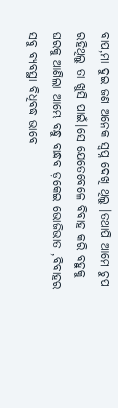ବାପ,ମା ଦୁଇ ଜଣ ଅନେକ ସ୍ବପ୍ନ ଦେଖି ଥିଲୁ ।ତଥାପି ଆମେ ଚୁପ ରହିଥିଲୁ ତା ଖୁସି ପାଇଁ।ସେ ଯେତେବେଳେ ବିବାହ କରି ବହୁକୁ ଘରକୁ ଆଣିଲା ଆମ୍ଭେ ବନ୍ଧୁ ବାନ୍ଧବ ଡ଼କେଇ ଭୋଜିଭାତ ,ବିବାହର ସବୁ ବ୍ୟବସ୍ଥା ବିଧିବଦ୍ଧ ଭାବେ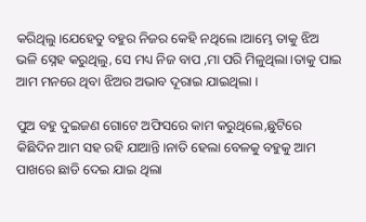କରିଥିଲୁ।ଯେହେତୁ ବହୁର ନିଜର କେହି ନଥିଲେ ।ଆମ୍ଭେ ତାକୁ ଝିଅ ଭଳି ସ୍ନେହ କରୁଥିଲୁ, ସେ ମଧ୍ୟ ନିଜ ବାପ ,ମା ପରି ମିଳୁଥିଲା।ତାକୁ ପାଇ ଆମ ମନରେ ଥିବା ଝିଅର ଅଭାବ ଦୂରାଇ ଯାଇଥିଲା ।

ପୁଅ ବହୁ ଦୁଇଜଣ ଗୋଟେ ଅଫିସରେ କାମ କରୁଥିଲେ,ଛୁଟିରେ କିଛିଦିନ ଆମ ସହ ରହି ଯାଆନ୍ତି।ନାତି ହେଲା ବେଳକୁ ବହୁକୁ ଆମ ପାଖରେ ଛାଡି ଦେଇ ଯାଇ ଥିଲା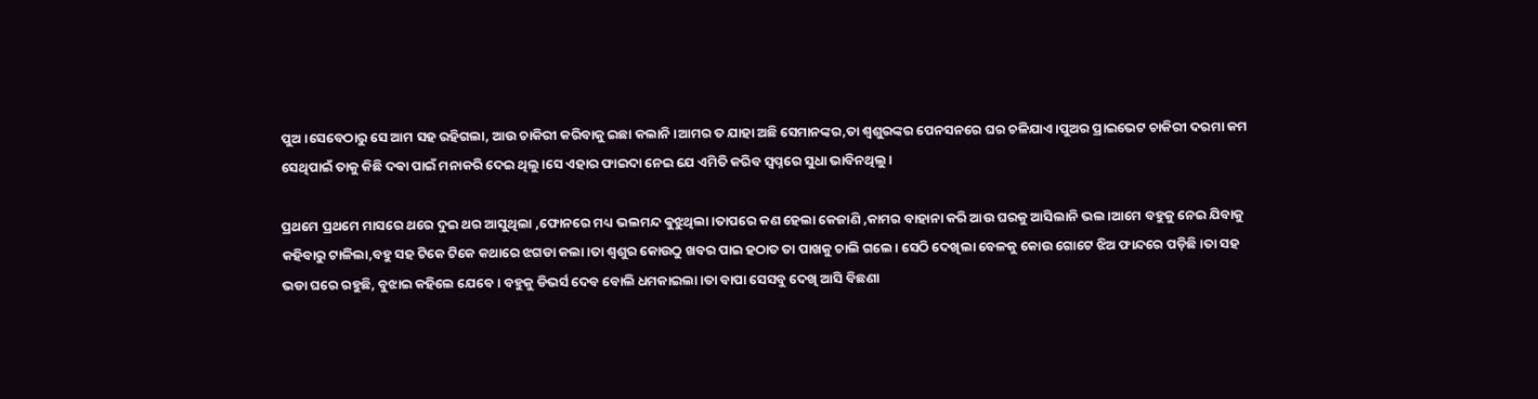ପୁଅ।ସେବେଠାରୁ ସେ ଆମ ସହ ରହିଗଲା, ଆଉ ଚାକିରୀ କରିବାକୁ ଇଛା କଲାନି।ଆମର ତ ଯାହା ଅଛି ସେମାନଙ୍କର,ତା ଶ୍ବଶୁରଙ୍କର ପେନସନରେ ଘର ଚଳିଯାଏ ।ପୁଅର ପ୍ରାଇଭେଟ ଚାକିରୀ ଦରମା କମ ସେଥିପାଇଁ ତାକୁ କିଛି ଦଵା ପାଇଁ ମନାକରି ଦେଇ ଥିଲୁ।ସେ ଏହାର ଫାଇଦା ନେଇ ଯେ ଏମିତି କରିବ ସ୍ବପ୍ନରେ ସୁଧା ଭାବିନଥିଲୁ।

ପ୍ରଥମେ ପ୍ରଥମେ ମାସରେ ଥରେ ଦୁଇ ଥର ଆସୁଥିଲା ,ଫୋନରେ ମଧ୍ୟ ଭଲମନ୍ଦ ଵୁଝୁଥିଲା।ତାପରେ କଣ ହେଲା କେଜାଣି ,କାମର ବାହାନା କରି ଆଉ ଘରକୁ ଆସିଲାନି ଭଲ।ଆମେ ବହୁକୁ ନେଇ ଯିବାକୁ କହିବାରୁ ଟାଳିଲା,ବହୁ ସହ ଟିକେ ଟିକେ କଥାରେ ଝଗଡା କଲା।ତା ଶ୍ବଶୁର କୋଉଠୁ ଖବର ପାଇ ହଠାତ ତା ପାଖକୁ ଚାଲି ଗଲେ। ସେଠି ଦେଖିଲା ବେଳକୁ କୋଉ ଗୋଟେ ଝିଅ ଫାନ୍ଦରେ ପଡ଼ିଛି।ତା ସହ ଭଡା ଘରେ ରହୁଛି, ବୁଝାଇ କହିଲେ ଯେବେ। ବହୁକୁ ଡିଭର୍ସ ଦେବ ବୋଲି ଧମକାଇଲା।ତା ବାପା ସେସବୁ ଦେଖି ଆସି ବିଛଣା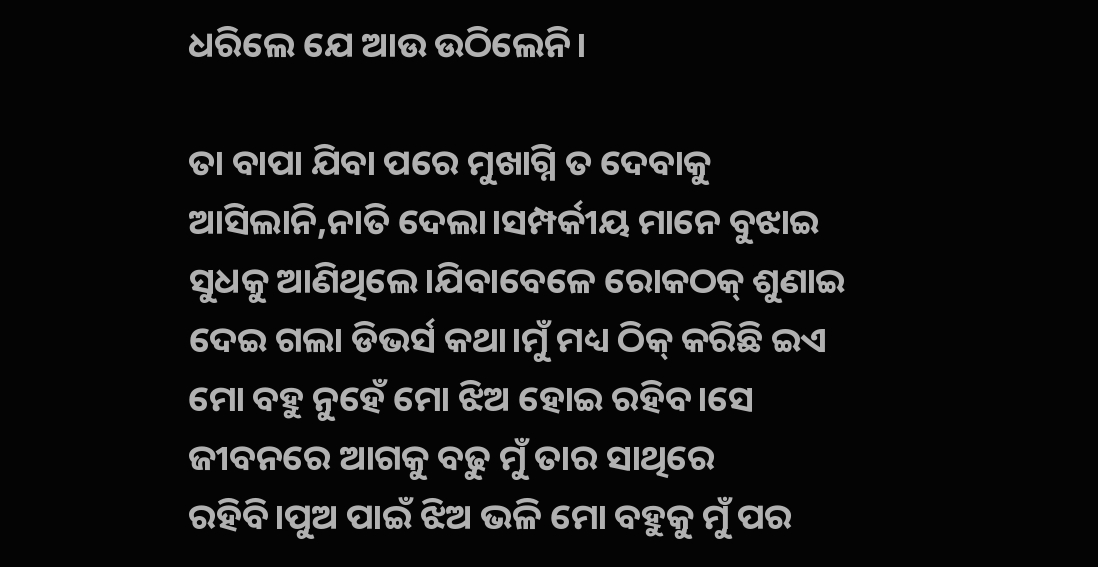ଧରିଲେ ଯେ ଆଉ ଉଠିଲେନି।

ତା ବାପା ଯିବା ପରେ ମୁଖାଗ୍ନି ତ ଦେବାକୁ ଆସିଲାନି,ନାତି ଦେଲା।ସମ୍ପର୍କୀୟ ମାନେ ବୁଝାଇ ସୁଧକୁ ଆଣିଥିଲେ।ଯିବାବେଳେ ରୋକଠକ୍ ଶୁଣାଇ ଦେଇ ଗଲା ଡିଭର୍ସ କଥା।ମୁଁ ମଧ୍ୟ ଠିକ୍ କରିଛି ଇଏ ମୋ ବହୁ ନୁହେଁ ମୋ ଝିଅ ହୋଇ ରହିବ।ସେ ଜୀବନରେ ଆଗକୁ ବଢୁ ମୁଁ ତାର ସାଥିରେ ରହିବି।ପୁଅ ପାଇଁ ଝିଅ ଭଳି ମୋ ବହୁକୁ ମୁଁ ପର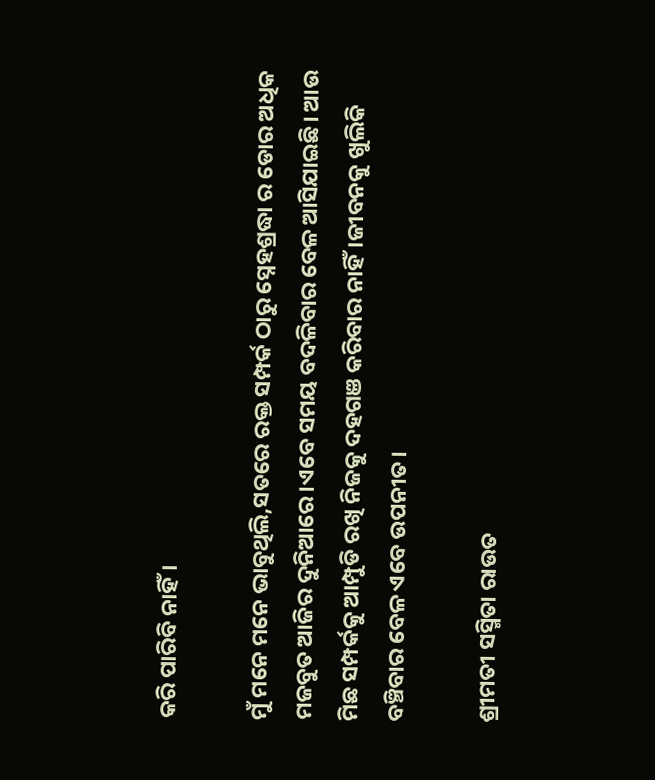କରି ପାରିବି ନାହିଁ।

ମୁଁ ମନେ ମନେ ଭାବୁଥିଲି,ସତରେ ରକ୍ତ ସମ୍ପର୍କ ଠାରୁ ସ୍ନେହଶ୍ରଦ୍ଧା ର ଡୋର ଅଧିକ ମଜବୁତ ଆଜିର ଦୁନିଆରେ।ଏବେ ସମୟ ବଦଳିବାର ବେଳ ଆସିଯାଇଛି। ଆଉ ମିଛ ସମ୍ପର୍କକୁ ଆମ୍ପୁଡି ରଖି ନିଜକୁ ଦହଗଞ କରିବାର ନାହିଁ।ଜୀବନକୁ ଖୁଲିକି ବଞ୍ଚିବାର ବେଳ ଏବେ ଉପନୀତ।

ଶ୍ରୀମତୀ ସସ୍ମିତା ରାଉତ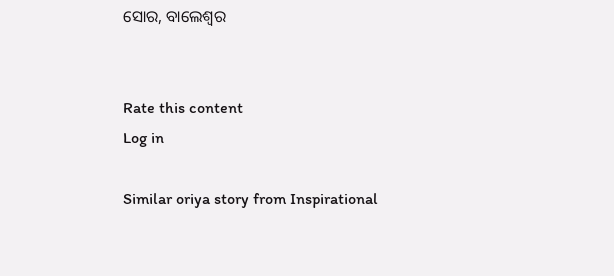ସୋର, ବାଲେଶ୍ବର


Rate this content
Log in

Similar oriya story from Inspirational